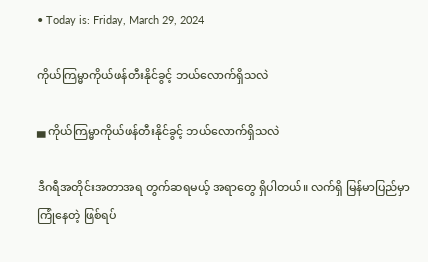• Today is: Friday, March 29, 2024

ကိုယ်ကြမ္မာကိုယ်ဖန်တီးနိုင်ခွင့် ဘယ်လောက်ရှိသလဲ

▄ ကိုယ်ကြမ္မာကိုယ်ဖန်တီးနိုင်ခွင့် ဘယ်လောက်ရှိသလဲ

ဒီဂရီအတိုင်းအတာအရ တွက်ဆရမယ့် အရာတွေ ရှိပါတယ်။ လက်ရှိ မြန်မာပြည်မှာ ကြုံနေတဲ့ ဖြစ်ရပ်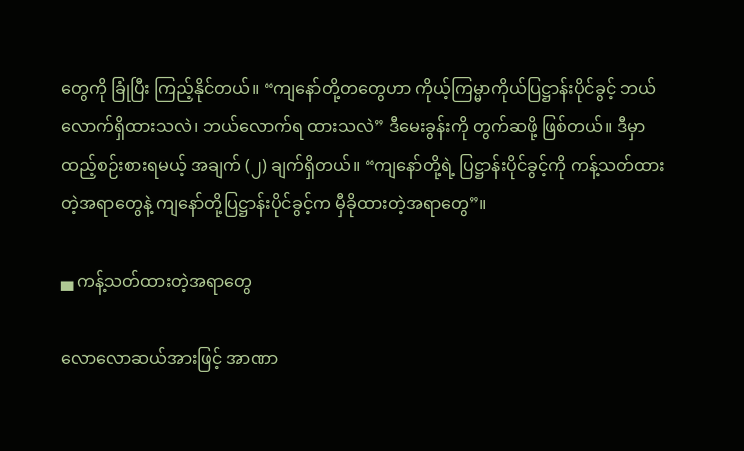တွေကို ခြုံပြီး ကြည့်နိုင်တယ်။ “ကျနော်တို့တတွေဟာ ကိုယ့်ကြမ္မာကိုယ်ပြဋ္ဌာန်းပိုင်ခွင့် ဘယ်လောက်ရှိထားသလဲ၊ ဘယ်လောက်ရ ထားသလဲ” ဒီမေးခွန်းကို တွက်ဆဖို့ ဖြစ်တယ်။ ဒီမှာ ထည့်စဉ်းစားရမယ့် အချက် (၂) ချက်ရှိတယ်။ “ကျနော်တို့ရဲ့ ပြဋ္ဌာန်းပိုင်ခွင့်ကို ကန့်သတ်ထားတဲ့အရာတွေနဲ့ ကျနော်တို့ပြဋ္ဌာန်းပိုင်ခွင့်က မှီခိုထားတဲ့အရာတွေ”။

▄ ကန့်သတ်ထားတဲ့အရာတွေ

လောလောဆယ်အားဖြင့် အာဏာ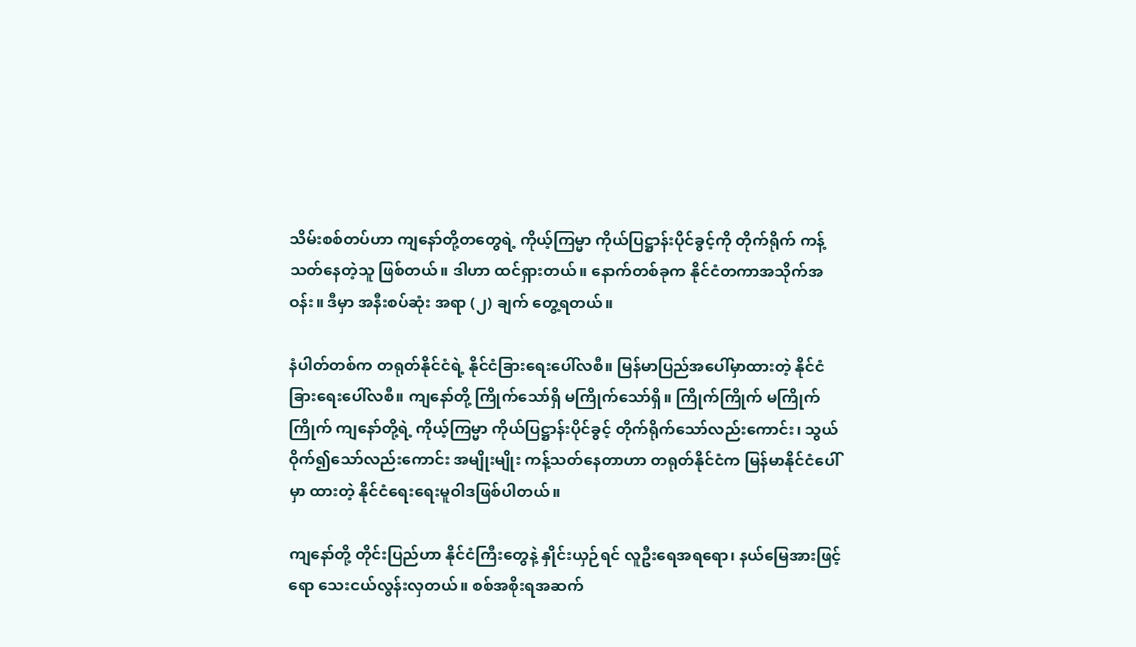သိမ်းစစ်တပ်ဟာ ကျနော်တို့တတွေရဲ့ ကိုယ့်ကြမ္မာ ကိုယ်ပြဋ္ဌာန်းပိုင်ခွင့်ကို တိုက်ရိုက် ကန့်သတ်နေတဲ့သူ ဖြစ်တယ်။ ဒါဟာ ထင်ရှားတယ်။ နောက်တစ်ခုက နိုင်ငံတကာအသိုက်အဝန်း။ ဒီမှာ အနီးစပ်ဆုံး အရာ (၂) ချက် တွေ့ရတယ်။

နံပါတ်တစ်က တရုတ်နိုင်ငံရဲ့ နိုင်ငံခြားရေးပေါ်လစီ။ မြန်မာပြည်အပေါ်မှာထားတဲ့ နိုင်ငံခြားရေးပေါ်လစီ။ ကျနော်တို့ ကြိုက်သော်ရှိ မကြိုက်သော်ရှိ။ ကြိုက်ကြိုက် မကြိုက်ကြိုက် ကျနော်တို့ရဲ့ ကိုယ့်ကြမ္မာ ကိုယ်ပြဋ္ဌာန်းပိုင်ခွင့် တိုက်ရိုက်သော်လည်းကောင်း၊ သွယ်ဝိုက်၍သော်လည်းကောင်း အမျိုးမျိုး ကန့်သတ်နေတာဟာ တရုတ်နိုင်ငံက မြန်မာနိုင်ငံပေါ်မှာ ထားတဲ့ နိုင်ငံရေးရေးမူဝါဒဖြစ်ပါတယ်။

ကျနော်တို့ တိုင်းပြည်ဟာ နိုင်ငံကြီးတွေနဲ့ နှိုင်းယှဉ်ရင် လူဦးရေအရရော၊ နယ်မြေအားဖြင့်ရော သေးငယ်လွန်းလှတယ်။ စစ်အစိုးရအဆက်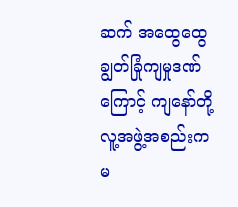ဆက် အထွေထွေ ချွတ်ခြုံကျမှုဒဏ်ကြောင့် ကျနော်တို့ လူ့အဖွဲ့အစည်းက မ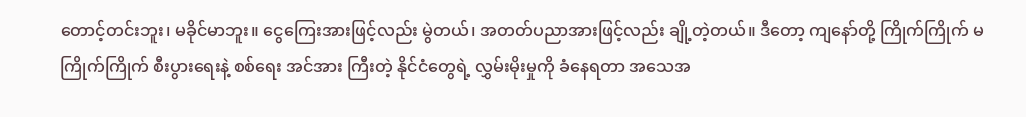တောင့်တင်းဘူး၊ မခိုင်မာဘူး။ ငွေကြေးအားဖြင့်လည်း မွဲတယ်၊ အတတ်ပညာအားဖြင့်လည်း ချို့တဲ့တယ်။ ဒီတော့ ကျနော်တို့ ကြိုက်ကြိုက် မကြိုက်ကြိုက် စီးပွားရေးနဲ့ စစ်ရေး အင်အား ကြီးတဲ့ နိုင်ငံတွေရဲ့ လွှမ်းမိုးမှုကို ခံနေရတာ အသေအ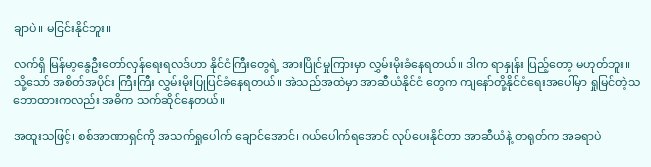ချာပဲ။ မငြင်းနိုင်ဘူး။

လက်ရှိ မြန်မာ့နွေဦးတော်လှန်ရေးရလဒ်ဟာ နိုင်ငံကြီးတွေရဲ့ အားပြိုင်မှုကြားမှာ လွှမ်းမိုးခံနေရတယ်။ ဒါက ရာနှုန်း ပြည့်တော့ မဟုတ်ဘူး။ သို့သော် အစိတ်အပိုင်း ကြီးကြီး လွှမ်းမိုးပြုပြင်ခံနေရတယ်။ အဲသည်အထဲမှာ အာဆီယံနိုင်ငံ တွေက ကျနော်တို့နိုင်ငံရေးအပေါ်မှာ ရှုမြင်တဲ့သဘောထားကလည်း အဓိက သက်ဆိုင်နေတယ်။

အထူးသဖြင့်၊ စစ်အာဏာရှင်ကို အသက်ရှုပေါက် ချောင်အောင်၊ ဂယ်ပေါက်ရအောင် လုပ်ပေးနိုင်တာ အာဆီယံနဲ့ တရုတ်က အခရာပဲ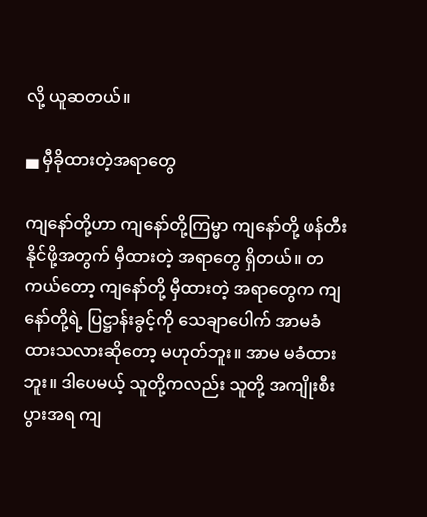လို့ ယူဆတယ်။

▄ မှီခိုထားတဲ့အရာတွေ

ကျနော်တို့ဟာ ကျနော်တို့ကြမ္မာ ကျနော်တို့ ဖန်တီးနိုင်ဖို့အတွက် မှီထားတဲ့ အရာတွေ ရှိတယ်။ တကယ်တော့ ကျနော်တို့ မှီထားတဲ့ အရာတွေက ကျနော်တို့ရဲ့ ပြဋ္ဌာန်းခွင့်ကို သေချာပေါက် အာမခံထားသလားဆိုတော့ မဟုတ်ဘူး။ အာမ မခံထားဘူး။ ဒါပေမယ့် သူတို့ကလည်း သူတို့ အကျိုးစီးပွားအရ ကျ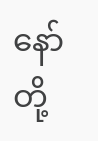နော်တို့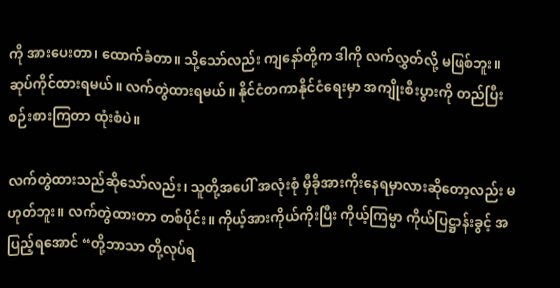ကို အားပေးတာ၊ ထောက်ခံတာ။ သို့သော်လည်း ကျနော်တို့က ဒါကို လက်လွှတ်လို့ မဖြစ်ဘူး။ ဆုပ်ကိုင်ထားရမယ်။ လက်တွဲထားရမယ်။ နိုင်ငံတကာနိုင်ငံရေးမှာ အကျိုးစီးပွားကို တည်ပြီးစဉ်းစားကြတာ ထုံးစံပဲ။

လက်တွဲထားသည်ဆိုသော်လည်း၊ သူတို့အပေါ် အလုံးစုံ မှီခိုအားကိုးနေရမှာလားဆိုတော့လည်း မဟုတ်ဘူး။ လက်တွဲထားတာ တစ်ပိုင်း။ ကိုယ့်အားကိုယ်ကိုးပြီး ကိုယ့်ကြမ္မာ ကိုယ်ပြဋ္ဌာန်းခွင့် အပြည့်ရအောင် “တို့ဘာသာ တို့လုပ်ရ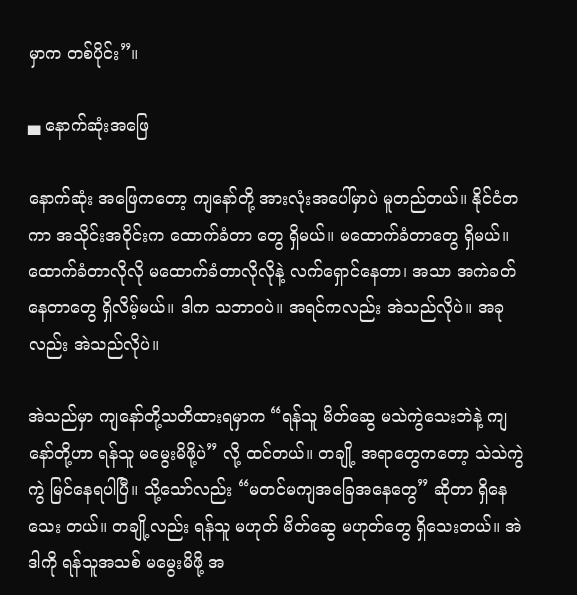မှာက တစ်ပိုင်း”။

▄ နောက်ဆုံးအဖြေ

နောက်ဆုံး အဖြေကတော့ ကျနော်တို့ အားလုံးအပေါ်မှာပဲ မူတည်တယ်။ နိုင်ငံတကာ အသိုင်းအဝိုင်းက ထောက်ခံတာ တွေ ရှိမယ်။ မထောက်ခံတာတွေ ရှိမယ်။ ထောက်ခံတာလိုလို မထောက်ခံတာလိုလိုနဲ့ လက်ရှောင်နေတာ၊ အသာ အကဲခတ်နေတာတွေ ရှိလိမ့်မယ်။ ဒါက သဘာဝပဲ။ အရင်ကလည်း အဲသည်လိုပဲ။ အခုလည်း အဲသည်လိုပဲ။

အဲသည်မှာ ကျနော်တို့သတိထားရမှာက “ရန်သူ မိတ်ဆွေ မသဲကွဲသေးဘဲနဲ့ ကျနော်တို့ဟာ ရန်သူ မမွေးမိဖို့ပဲ” လို့ ထင်တယ်။ တချို့ အရာတွေကတော့ သဲသဲကွဲကွဲ မြင်နေရပါပြီ။ သို့သော်လည်း “မတင်မကျအခြေအနေတွေ” ဆိုတာ ရှိနေသေး တယ်။ တချို့လည်း ရန်သူ မဟုတ် မိတ်ဆွေ မဟုတ်တွေ ရှိသေးတယ်။ အဲဒါကို ရန်သူအသစ် မမွေးမိဖို့ အ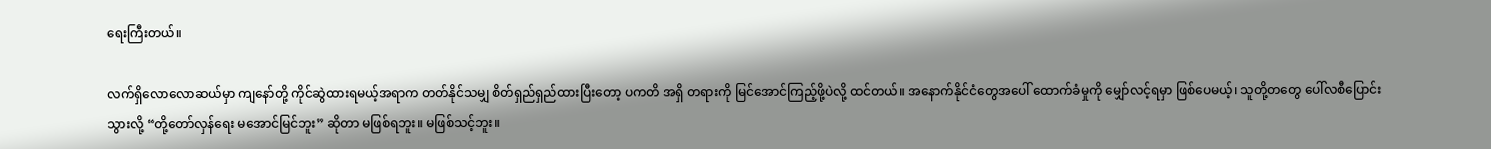ရေးကြီးတယ်။

လက်ရှိလောလောဆယ်မှာ ကျနော်တို့ ကိုင်ဆွဲထားရမယ့်အရာက တတ်နိုင်သမျှ စိတ်ရှည်ရှည်ထားပြီးတော့ ပကတိ အရှိ တရားကို မြင်အောင်ကြည့်ဖို့ပဲလို့ ထင်တယ်။ အနောက်နိုင်ငံတွေအပေါ် ထောက်ခံမှုကို မျှော်လင့်ရမှာ ဖြစ်ပေမယ့်၊ သူတို့တတွေ ပေါ်လစီပြောင်းသွားလို့ “တို့တော်လှန်ရေး မအောင်မြင်ဘူး” ဆိုတာ မဖြစ်ရဘူး။ မဖြစ်သင့်ဘူး။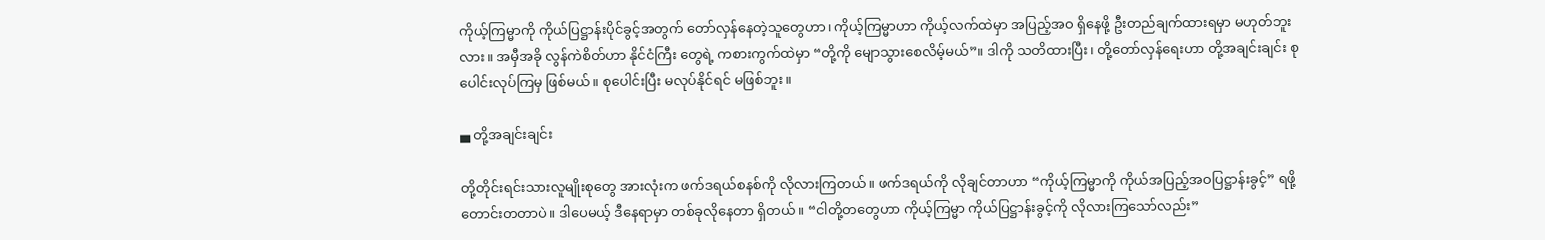ကိုယ့်ကြမ္မာကို ကိုယ်ပြဋ္ဌာန်းပိုင်ခွင့်အတွက် တော်လှန်နေတဲ့သူတွေဟာ၊ ကိုယ့်ကြမ္မာဟာ ကိုယ့်လက်ထဲမှာ အပြည့်အဝ ရှိနေဖို့ ဦးတည်ချက်ထားရမှာ မဟုတ်ဘူးလား။ အမှီအခို လွန်ကဲစိတ်ဟာ နိုင်ငံကြီး တွေရဲ့ ကစားကွက်ထဲမှာ “တို့ကို မျောသွားစေလိမ့်မယ်”။ ဒါကို သတိထားပြီး၊ တို့တော်လှန်ရေးဟာ တို့အချင်းချင်း စုပေါင်းလုပ်ကြမှ ဖြစ်မယ်။ စုပေါင်းပြီး မလုပ်နိုင်ရင် မဖြစ်ဘူး။

▄ တို့အချင်းချင်း

တို့တိုင်းရင်းသားလူမျိုးစုတွေ အားလုံးက ဖက်ဒရယ်စနစ်ကို လိုလားကြတယ်။ ဖက်ဒရယ်ကို လိုချင်တာဟာ “ကိုယ့်ကြမ္မာကို ကိုယ်အပြည့်အဝပြဋ္ဌာန်းခွင့်” ရဖို့ တောင်းတတာပဲ။ ဒါပေမယ့် ဒီနေရာမှာ တစ်ခုလိုနေတာ ရှိတယ်။ “ငါတို့တတွေဟာ ကိုယ့်ကြမ္မာ ကိုယ်ပြဋ္ဌာန်းခွင့်ကို လိုလားကြသော်လည်း”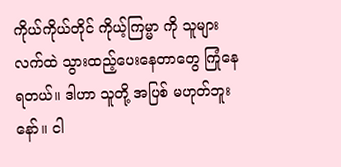ကိုယ်ကိုယ်တိုင် ကိုယ့်ကြမ္မာ ကို သူများလက်ထဲ သွားထည့်ပေးနေတာတွေ ကြုံနေရတယ်။ ဒါဟာ သူတို့ အပြစ် မဟုတ်ဘူးနော်။ ငါ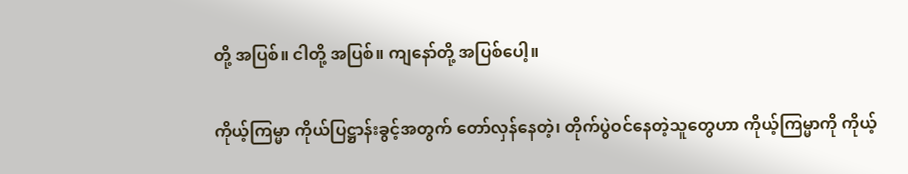တို့ အပြစ်။ ငါတို့ အပြစ်။ ကျနော်တို့ အပြစ်ပေါ့။

ကိုယ့်ကြမ္မာ ကိုယ်ပြဋ္ဌာန်းခွင့်အတွက် တော်လှန်နေတဲ့၊ တိုက်ပွဲဝင်နေတဲ့သူတွေဟာ ကိုယ့်ကြမ္မာကို ကိုယ့်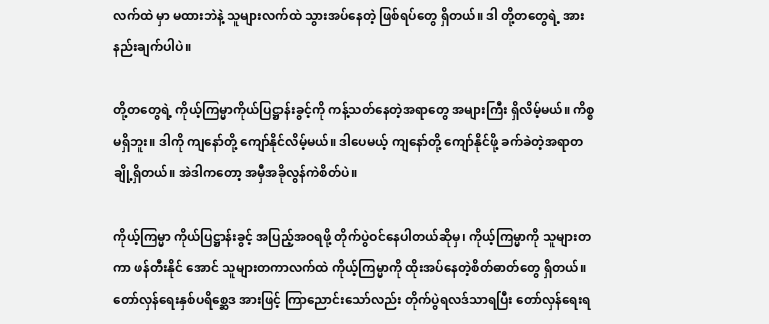လက်ထဲ မှာ မထားဘဲနဲ့ သူများလက်ထဲ သွားအပ်နေတဲ့ ဖြစ်ရပ်တွေ ရှိတယ်။ ဒါ တို့တတွေရဲ့ အားနည်းချက်ပါပဲ။

တို့တတွေရဲ့ ကိုယ့်ကြမ္မာကိုယ်ပြဋ္ဌာန်းခွင့်ကို ကန့်သတ်နေတဲ့အရာတွေ အများကြီး ရှိလိမ့်မယ်။ ကိစ္စ မရှိဘူး။ ဒါကို ကျနော်တို့ ကျော်နိုင်လိမ့်မယ်။ ဒါပေမယ့် ကျနော်တို့ ကျော်နိုင်ဖို့ ခက်ခဲတဲ့အရာတချို့ရှိတယ်။ အဲဒါကတော့ အမှီအခိုလွန်ကဲစိတ်ပဲ။

ကိုယ့်ကြမ္မာ ကိုယ်ပြဋ္ဌာန်းခွင့် အပြည့်အဝရဖို့ တိုက်ပွဲဝင်နေပါတယ်ဆိုမှ၊ ကိုယ့်ကြမ္မာကို သူများတကာ ဖန်တီးနိုင် အောင် သူများတကာလက်ထဲ ကိုယ့်ကြမ္မာကို ထိုးအပ်နေတဲ့စိတ်ဓာတ်တွေ ရှိတယ်။ တော်လှန်ရေးနှစ်ပရိစ္ဆေဒ အားဖြင့် ကြာညောင်းသော်လည်း တိုက်ပွဲရလဒ်သာရပြီး တော်လှန်ရေးရ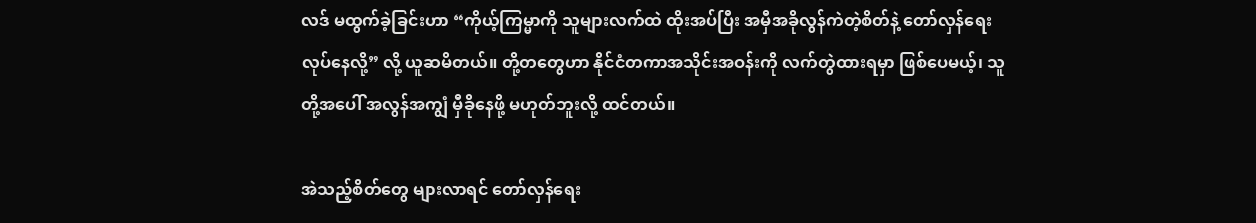လဒ် မထွက်ခဲ့ခြင်းဟာ “ကိုယ့်ကြမ္မာကို သူများလက်ထဲ ထိုးအပ်ပြီး အမှီအခိုလွန်ကဲတဲ့စိတ်နဲ့ တော်လှန်ရေးလုပ်နေလို့” လို့ ယူဆမိတယ်။ တို့တတွေဟာ နိုင်ငံတကာအသိုင်းအဝန်းကို လက်တွဲထားရမှာ ဖြစ်ပေမယ့်၊ သူတို့အပေါ် အလွန်အကျွံ မှီခိုနေဖို့ မဟုတ်ဘူးလို့ ထင်တယ်။

အဲသည့်စိတ်တွေ များလာရင် တော်လှန်ရေး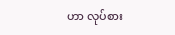ဟာ လုပ်စား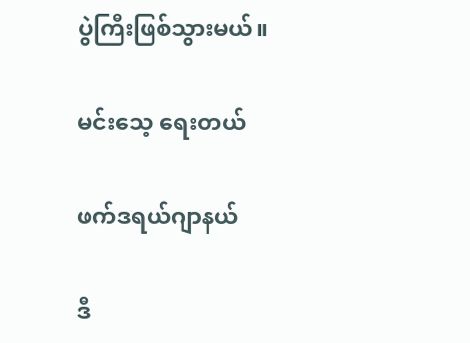ပွဲကြီးဖြစ်သွားမယ်။

မင်းသေ့ ရေးတယ်

ဖက်ဒရယ်ဂျာနယ်

ဒီ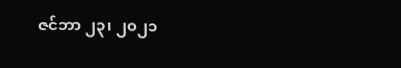ဇင်ဘာ ၂၃၊ ၂၀၂၁